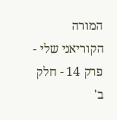המורה הקוריאני שלי - פרק 14 - חלק ב'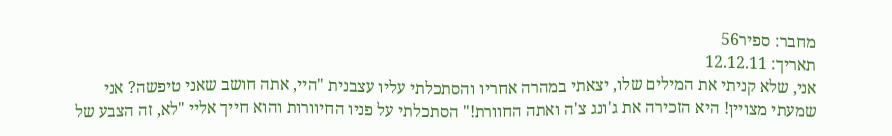מחבר: ספיר56
תאריך: 12.12.11
אני, שלא קניתי את המילים שלו, יצאתי במהרה אחריו והסתכלתי עליו עצבנית "היי, אתה חושב שאני טיפשה? אני שמעתי מצויין! היא הזכירה את ג'ונג צ'ה ואתה החוורת!" הסתכלתי על פניו החיוורות והוא חייך אליי "לא, זה הצבע של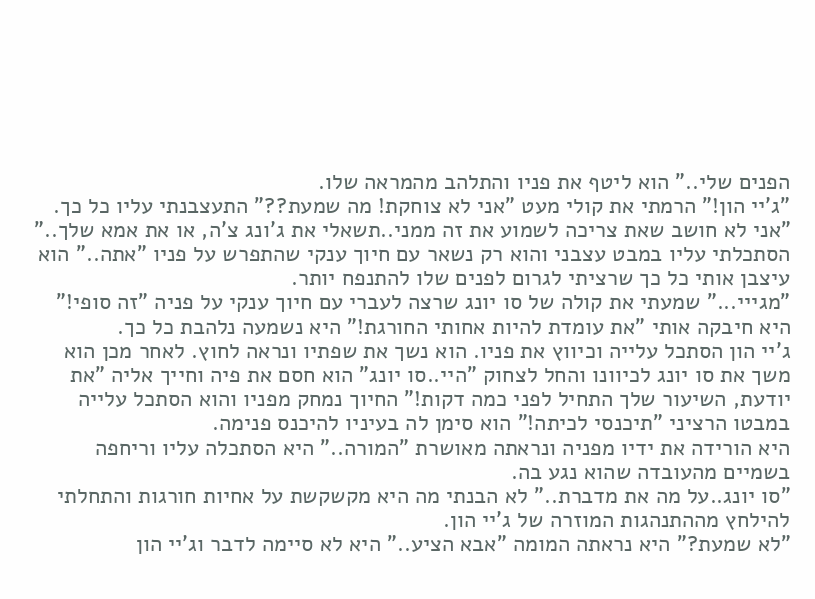הפנים שלי.." הוא ליטף את פניו והתלהב מהמראה שלו.
"ג'יי הון!" הרמתי את קולי מעט "אני לא צוחקת! מה שמעת??" התעצבנתי עליו כל כך.
"אני לא חושב שאת צריכה לשמוע את זה ממני..תשאלי את ג'ונג צ'ה, או את אמא שלך.."
הסתכלתי עליו במבט עצבני והוא רק נשאר עם חיוך ענקי שהתפרש על פניו "אתה.." הוא עיצבן אותי כל כך שרציתי לגרום לפנים שלו להתנפח יותר.
"מגייי..." שמעתי את קולה של סו יונג שרצה לעברי עם חיוך ענקי על פניה "זה סופי!" היא חיבקה אותי "את עומדת להיות אחותי החורגת!" היא נשמעה נלהבת כל כך.
ג'יי הון הסתכל עלייה וכיווץ את פניו. הוא נשך את שפתיו ונראה לחוץ. לאחר מכן הוא משך את סו יונג לכיוונו והחל לצחוק "היי..סו יונג" הוא חסם את פיה וחייך אליה "את יודעת, השיעור שלך התחיל לפני כמה דקות!" החיוך נמחק מפניו והוא הסתכל עלייה במבטו הרציני "תיכנסי לכיתה!" הוא סימן לה בעיניו להיכנס פנימה.
היא הורידה את ידיו מפניה ונראתה מאושרת "המורה.." היא הסתכלה עליו וריחפה בשמיים מהעובדה שהוא נגע בה.
"סו יונג..על מה את מדברת.." לא הבנתי מה היא מקשקשת על אחיות חורגות והתחלתי להילחץ מההתנהגות המוזרה של ג'יי הון.
"לא שמעת?" היא נראתה המומה "אבא הציע.." היא לא סיימה לדבר וג'יי הון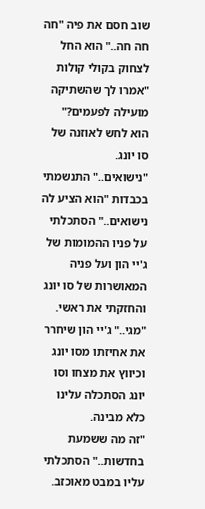שוב חסם את פיה "חה חה חה.." הוא החל לצחוק בקולי קולות "אמרו לך שהשתיקה מועילה לפעמים?" הוא לחש לאוזנה של סו יונג.
"נישואים.." התנשמתי בכבדות "הוא הציע לה נישואים.." הסתכלתי על פניו ההמומות של ג'יי הון ועל פניה המאושרות של סו יונג והחזקתי את ראשי.
"מגי.." ג'יי הון שיחרר את אחיזתו מסו יונג וכיווץ את מצחו וסו יונג הסתכלה עלינו כלא מבינה.
"זה מה ששמעת בחדשות.." הסתכלתי עליו במבט מאוכזב.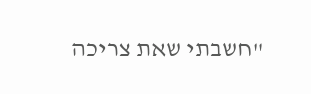"חשבתי שאת צריכה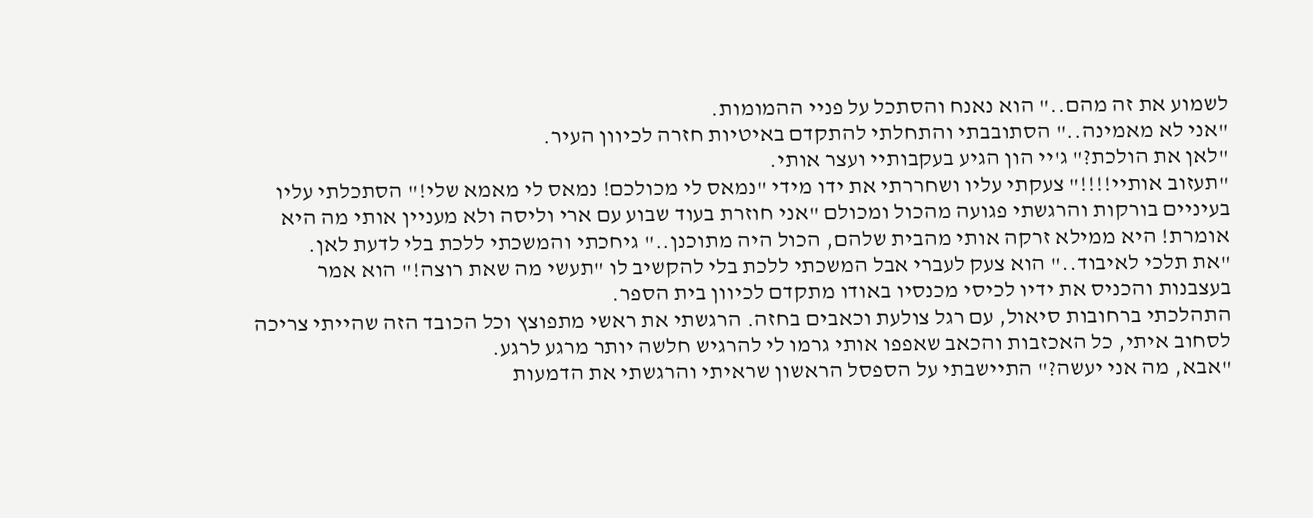לשמוע את זה מהם.." הוא נאנח והסתכל על פניי ההמומות.
"אני לא מאמינה.." הסתובבתי והתחלתי להתקדם באיטיות חזרה לכיוון העיר.
"לאן את הולכת?" ג'יי הון הגיע בעקבותיי ועצר אותי.
"תעזוב אותיי!!!!" צעקתי עליו ושחררתי את ידו מידי "נמאס לי מכולכם! נמאס לי מאמא שלי!" הסתכלתי עליו בעיניים בורקות והרגשתי פגועה מהכול ומכולם "אני חוזרת בעוד שבוע עם ארי וליסה ולא מעניין אותי מה היא אומרת! היא ממילא זרקה אותי מהבית שלהם, הכול היה מתוכנן.." גיחכתי והמשכתי ללכת בלי לדעת לאן.
"את תלכי לאיבוד.." הוא צעק לעברי אבל המשכתי ללכת בלי להקשיב לו "תעשי מה שאת רוצה!" הוא אמר בעצבנות והכניס את ידיו לכיסי מכנסיו באודו מתקדם לכיוון בית הספר.
התהלכתי ברחובות סיאול, עם רגל צולעת וכאבים בחזה. הרגשתי את ראשי מתפוצץ וכל הכובד הזה שהייתי צריכה לסחוב איתי, כל האכזבות והכאב שאפפו אותי גרמו לי להרגיש חלשה יותר מרגע לרגע.
"אבא, מה אני יעשה?" התיישבתי על הספסל הראשון שראיתי והרגשתי את הדמעות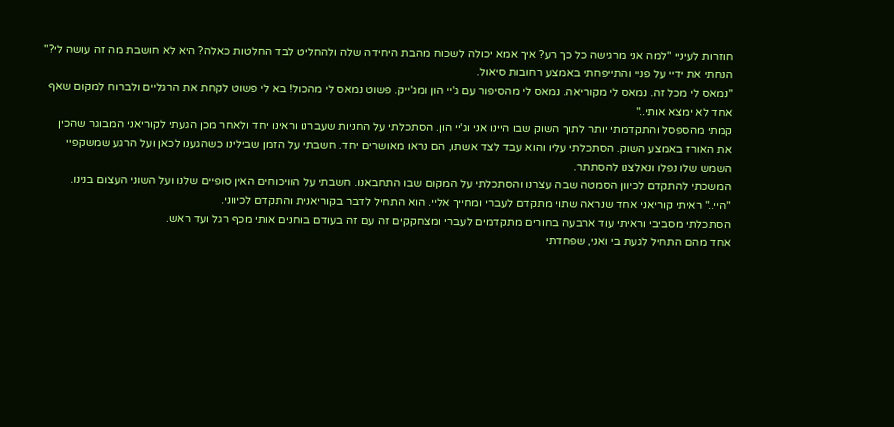חוזרות לעיניי "למה אני מרגישה כל כך רע? איך אמא יכולה לשכוח מהבת היחידה שלה ולהחליט לבד החלטות כאלה? היא לא חושבת מה זה עושה לי?" הנחתי את ידיי על פניי והתייפחתי באמצע רחובות סיאול.
"נמאס לי מכל זה. נמאס לי מקוריאה. נמאס לי מהסיפור עם ג'יי הון ומג'ייק. פשוט נמאס לי מהכול! בא לי פשוט לקחת את הרגליים ולברוח למקום שאף אחד לא ימצא אותי.."
קמתי מהספסל והתקדמתי יותר לתוך השוק שבו היינו אני וג'יי הון. הסתכלתי על החניות שעברנו וראינו יחד ולאחר מכן הגעתי לקוריאני המבוגר שהכין את האורז באמצע השוק. הסתכלתי עליו והוא עבד לצד אשתו, הם נראו מאושרים יחד. חשבתי על הזמן שבילינו כשהגענו לכאן ועל הרגע שמשקפיי השמש שלו נפלו ונאלצנו להסתתר.
המשכתי להתקדם לכיוון הסמטה שבה עצרנו והסתכלתי על המקום שבו התחבאנו. חשבתי על הוויכוחים האין סופיים שלנו ועל השוני העצום בנינו.
"היי.." ראיתי קוריאני אחד שנראה שתוי מתקדם לעברי ומחייך אליי. הוא התחיל לדבר בקוריאנית והתקדם לכיווני.
הסתכלתי מסביבי וראיתי עוד ארבעה בחורים מתקדמים לעברי ומצחקקים זה עם זה בעודם בוחנים אותי מכף רגל ועד ראש.
אחד מהם התחיל לגעת בי ואני, שפחדתי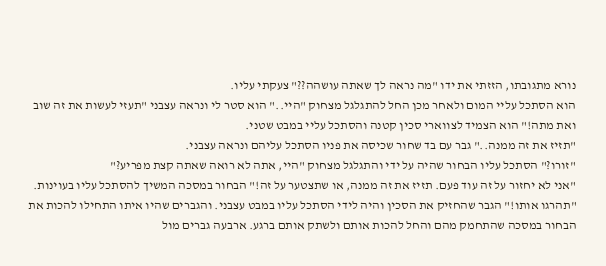נורא מתגובתו, הזזתי את ידו "מה נראה לך שאתה עושהה??" צעקתי עליו.
הוא הסתכל עליי המום ולאחר מכן החל להתגלגל מצחוק "היי.." הוא סטר לי ונראה עצבני "תעזי לעשות את זה שוב ואת מתה!" הוא הצמיד לצווארי סכין קטנה והסתכל עליי במבט שטני.
"תזיז את זה ממנה.." גבר עם בד שחור שכיסה את פניו הסתכל עליהם ונראה עצבני.
"זורו?" הסתכל עליו הבחור שהיה על ידי והתגלגל מצחוק "היי, אתה לא רואה שאתה קצת מפריע?"
"אני לא יחזור על זה עוד פעם. תזיז את זה ממנה, או שתצטער על זה!" הבחור במסכה המשיך להסתכל עליו בעוינות.
"תהרגו אותו!" הגבר שהחזיק את הסכין והיה לידי הסתכל עליו במבט עצבני. והגברים שהיו איתו התחילו להכות את הבחור במסכה שהתחמק מהם והחל להכות אותם ולשתק אותם ברגע. ארבעה גברים מול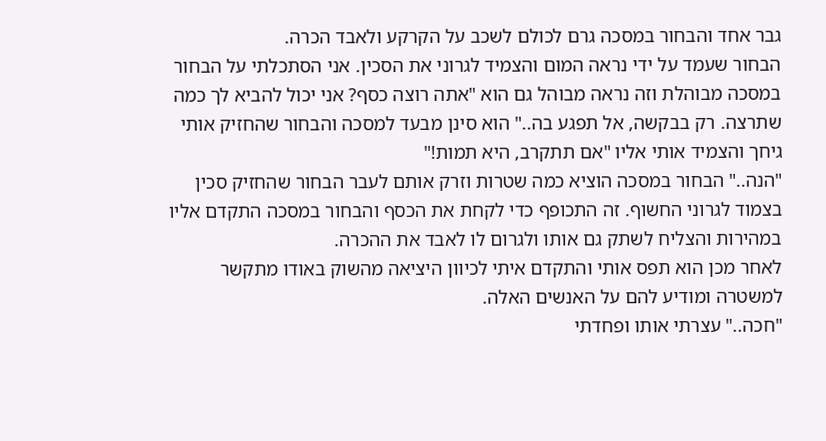גבר אחד והבחור במסכה גרם לכולם לשכב על הקרקע ולאבד הכרה.
הבחור שעמד על ידי נראה המום והצמיד לגרוני את הסכין. אני הסתכלתי על הבחור במסכה מבוהלת וזה נראה מבוהל גם הוא "אתה רוצה כסף? אני יכול להביא לך כמה שתרצה. רק בבקשה, אל תפגע בה.." הוא סינן מבעד למסכה והבחור שהחזיק אותי גיחך והצמיד אותי אליו "אם תתקרב, היא תמות!"
"הנה.." הבחור במסכה הוציא כמה שטרות וזרק אותם לעבר הבחור שהחזיק סכין בצמוד לגרוני החשוף. זה התכופף כדי לקחת את הכסף והבחור במסכה התקדם אליו במהירות והצליח לשתק גם אותו ולגרום לו לאבד את ההכרה.
לאחר מכן הוא תפס אותי והתקדם איתי לכיוון היציאה מהשוק באודו מתקשר למשטרה ומודיע להם על האנשים האלה.
"חכה.." עצרתי אותו ופחדתי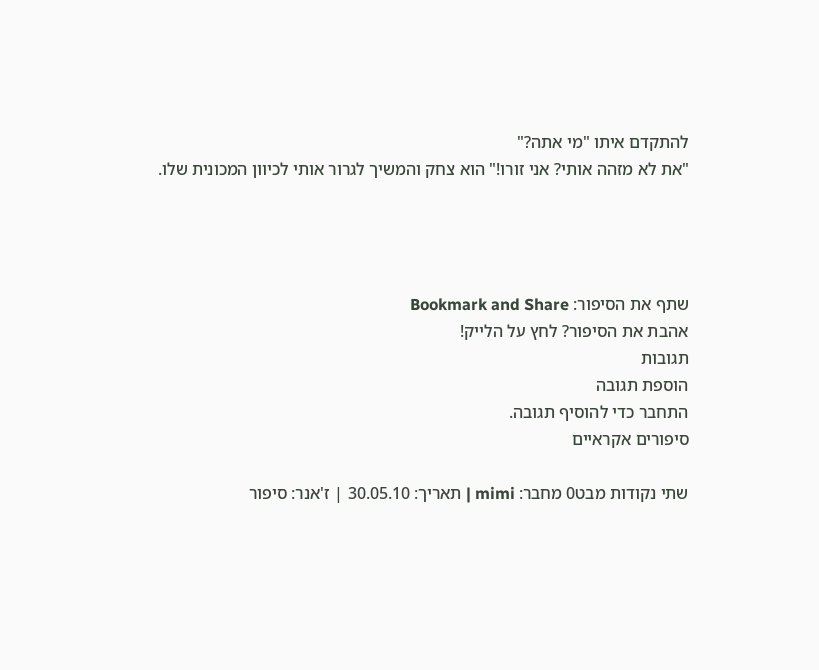להתקדם איתו "מי אתה?"
"את לא מזהה אותי? אני זורו!" הוא צחק והמשיך לגרור אותי לכיוון המכונית שלו.




שתף את הסיפור: Bookmark and Share
אהבת את הסיפור? לחץ על הלייק!
תגובות
הוספת תגובה
התחבר כדי להוסיף תגובה.
סיפורים אקראיים

שתי נקודות מבט0 מחבר: mimi | תאריך: 30.05.10 | ז'אנר: סיפור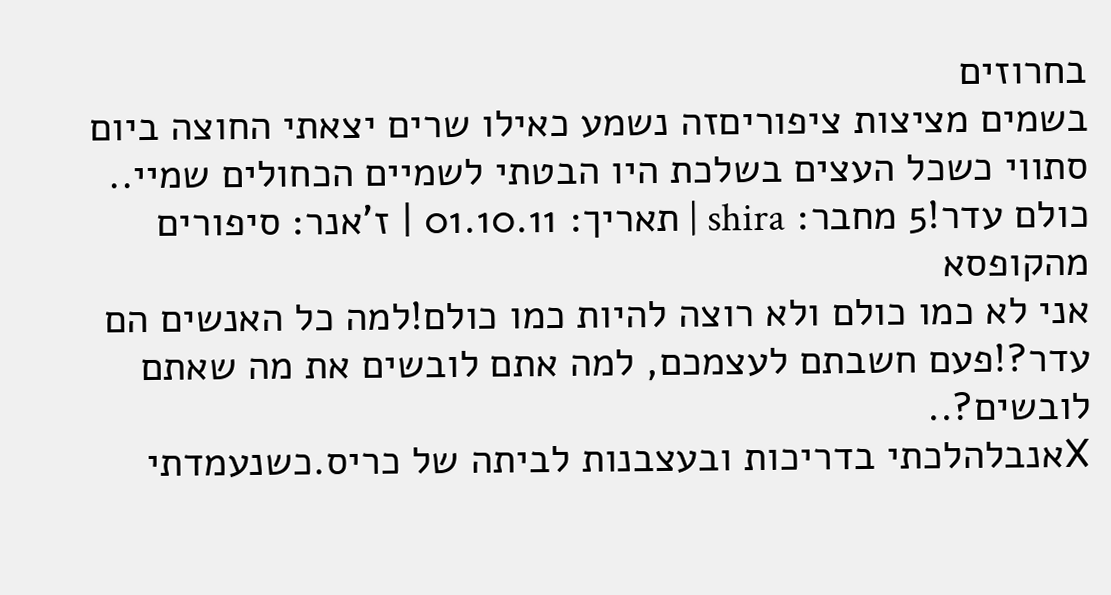בחרוזים
בשמים מציצות ציפוריםזה נשמע כאילו שרים יצאתי החוצה ביום סתווי כשכל העצים בשלכת היו הבטתי לשמיים הכחולים שמיי..
כולם עדר!5 מחבר: shira | תאריך: 01.10.11 | ז'אנר: סיפורים מהקופסא
אני לא כמו כולם ולא רוצה להיות כמו כולם!למה כל האנשים הם עדר?!פעם חשבתם לעצמכם, למה אתם לובשים את מה שאתם לובשים?..
Xאנבלהלכתי בדריכות ובעצבנות לביתה של כריס.כשנעמדתי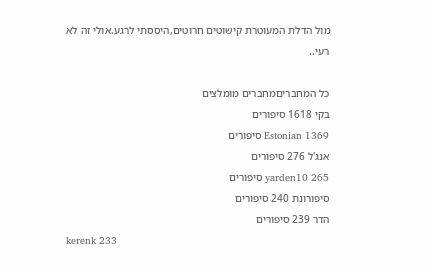מול הדלת המעוטרת קישוטים חרוטים,היססתי לרגע.אולי זה לא רעי..

כל המחבריםמחברים מומלצים
בקי 1618 סיפורים
Estonian 1369 סיפורים
אנג'ל 276 סיפורים
yarden10 265 סיפורים
סיפורונת 240 סיפורים
הדר 239 סיפורים
kerenk 233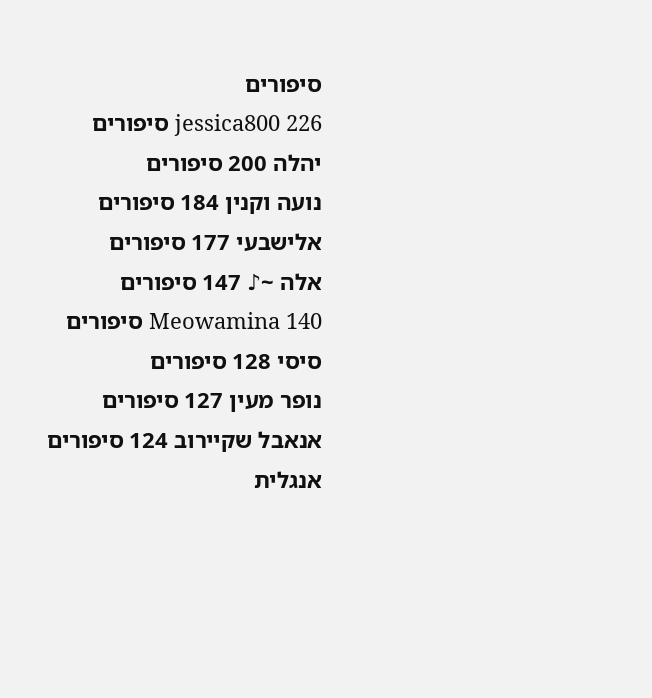סיפורים
jessica800 226 סיפורים
יהלה 200 סיפורים
נועה וקנין 184 סיפורים
אלישבעי 177 סיפורים
אלה ~♪ 147 סיפורים
Meowamina 140 סיפורים
סיסי 128 סיפורים
נופר מעין 127 סיפורים
אנאבל שקיירוב 124 סיפורים
אנגלית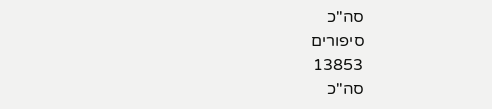סה"כ
סיפורים
13853
סה"כ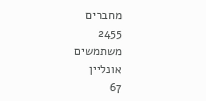מחברים
2455
משתמשים
אונליין
67